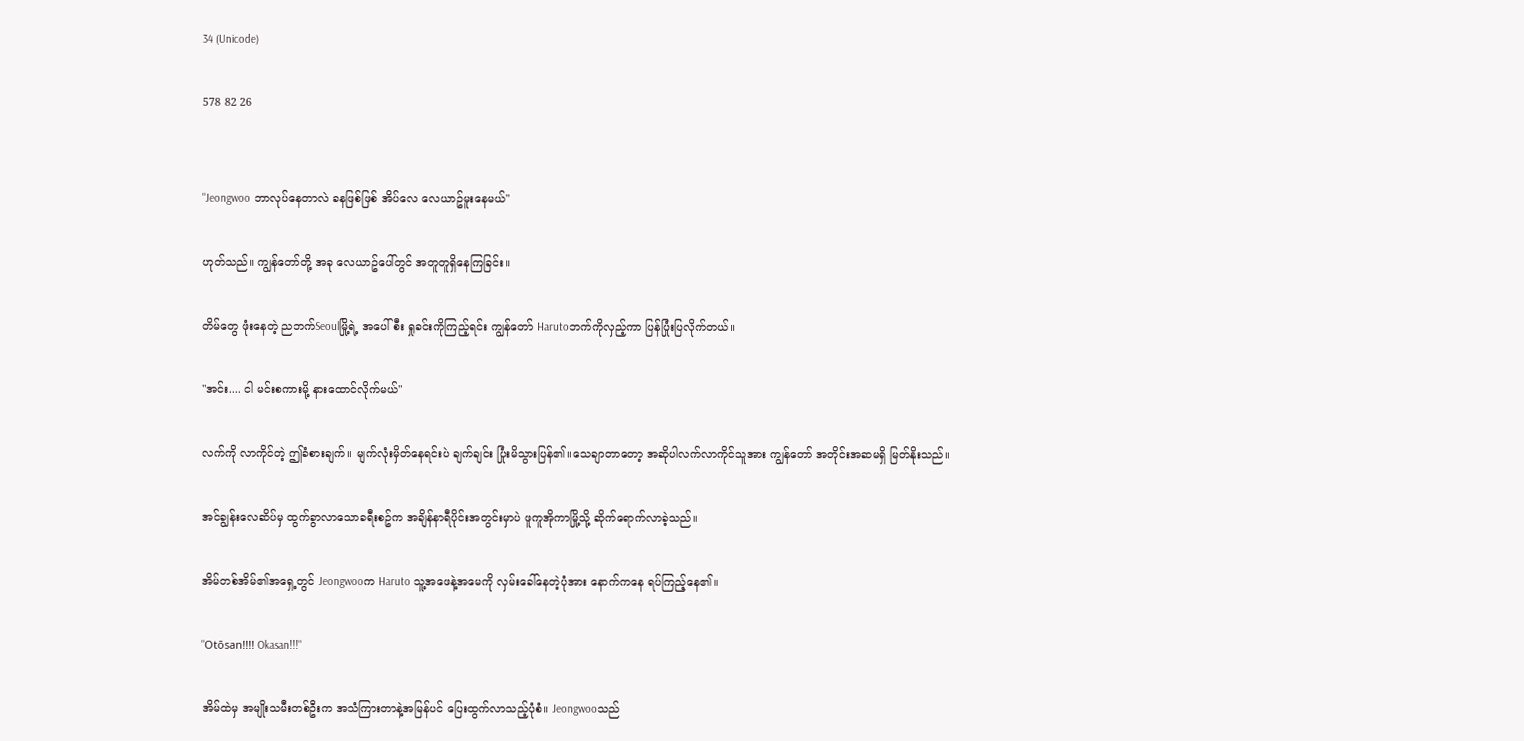34 (Unicode)

578 82 26


"Jeongwoo ဘာလုပ်နေတာလဲ ခနဖြစ်ဖြစ် အိပ်လေ လေယာဥ်မူးနေမယ်"

ဟုတ်သည်။ ကျွန်တော်တို့ အခု လေယာဥ်ပေါ်တွင် အတူတူရှိနေကြခြင်း။

တိမ်တွေ ဖုံးနေတဲ့ ညဘက်Seoulမြို့ရဲ့ အပေါ်စီး ရှုခင်းကိုကြည့်ရင်း ကျွန်တော် Harutoဘက်ကိုလှည့်ကာ ပြန်ပြုံးပြလိုက်တယ်။

"အင်း.... ငါ မင်းစကားမို့ နားထောင်လိုက်မယ်"

လက်ကို လာကိုင်တဲ့ ဤခံစားချက်။ မျက်လုံးမှိတ်နေရင်းပဲ ချက်ချင်း ပြုံးမိသွားပြန်၏။သေချာတာတော့ အဆိုပါလက်လာကိုင်သူအား ကျွန်တော် အတိုင်းအဆမရှိ မြတ်နိုးသည်။

အင်ချွန်းလေဆိပ်မှ ထွက်ခွာလာသောခရီးစဥ်က အချိန်နာရီပိုင်းအတွင်းမှာပဲ ဖူကူအိုကာမြို့သို့ ဆိုက်ရောက်လာခဲ့သည်။

အိမ်တစ်အိမ်၏အရှေ့တွင် Jeongwooက Haruto သူ့အဖေနဲ့အမေကို လှမ်းခေါ်နေတဲ့ပုံအား နောက်ကနေ ရပ်ကြည့်နေ၏။

"Otōsan!!!! Okasan!!!"

အိမ်ထဲမှ အမျိုးသမီးတစ်ဦးက အသံကြားတာနဲ့အမြန်ပင် ပြေးထွက်လာသည့်ပုံစံ။ Jeongwooသည်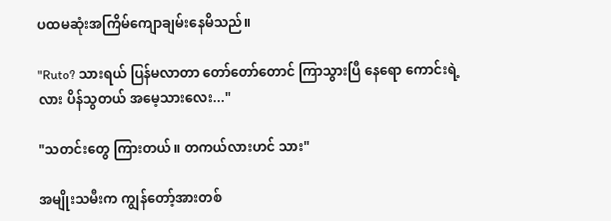ပထမဆုံးအကြိမ်ကျောချမ်းနေမိသည်။

"Ruto? သားရယ် ပြန်မလာတာ တော်တော်တောင် ကြာသွားပြီ နေရော ကောင်းရဲ့လား ပိန်သွတယ် အမေ့သားလေး..."

"သတင်းတွေ ကြားတယ်။ တကယ်လားဟင် သား"

အမျိုးသမီးက ကျွန်တော့်အားတစ်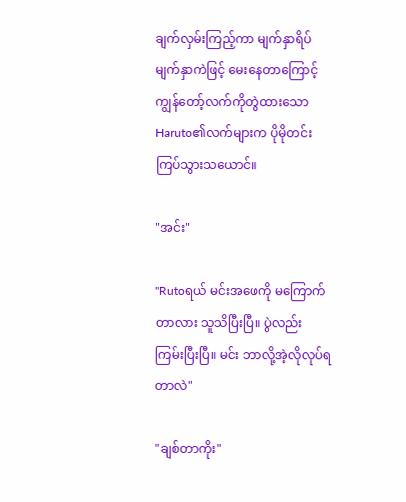ချက်လှမ်းကြည့်ကာ မျက်နှာရိပ်မျက်နှာကဲဖြင့် မေးနေတာကြောင့် ကျွန်တော့်လက်ကိုတွဲထားသော Haruto၏လက်များက ပိုမိုတင်းကြပ်သွားသယောင်။

"အင်း"

"Rutoရယ် မင်းအဖေကို မကြောက်တာလား သူသိပြီးပြီ။ ပွဲလည်း ကြမ်းပြီးပြီ။ မင်း ဘာလို့အဲ့လိုလုပ်ရတာလဲ"

"ချစ်တာကိုး"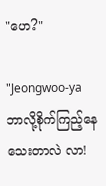"ဟေ?"

"Jeongwoo-ya ဘာလို့စိုက်ကြည့်နေသေးတာလဲ လာ!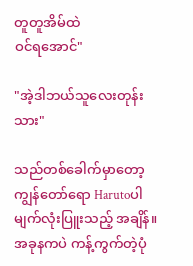တူတူအိမ်ထဲ
ဝင်ရအောင်"

"အဲ့ဒါဘယ်သူလေးတုန်း သား"

သည်တစ်ခေါက်မှာတော့ ကျွန်တော်ရော Harutoပါမျက်လုံးပြူးသည့် အချိန်။ အခုနကပဲ ကန့်ကွက်တဲ့ပုံ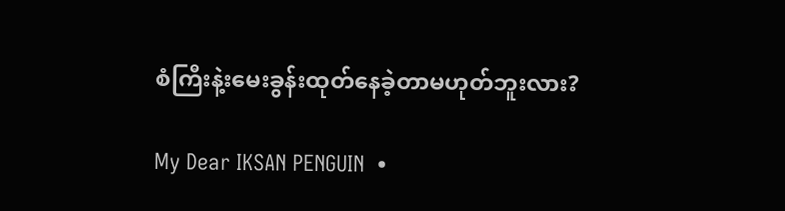စံကြီးနဲ့းမေးခွန်းထုတ်နေခဲ့တာမဟုတ်ဘူးလား?

My Dear IKSAN PENGUIN  •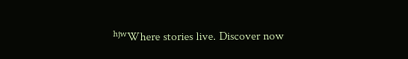ʰʲʷWhere stories live. Discover now